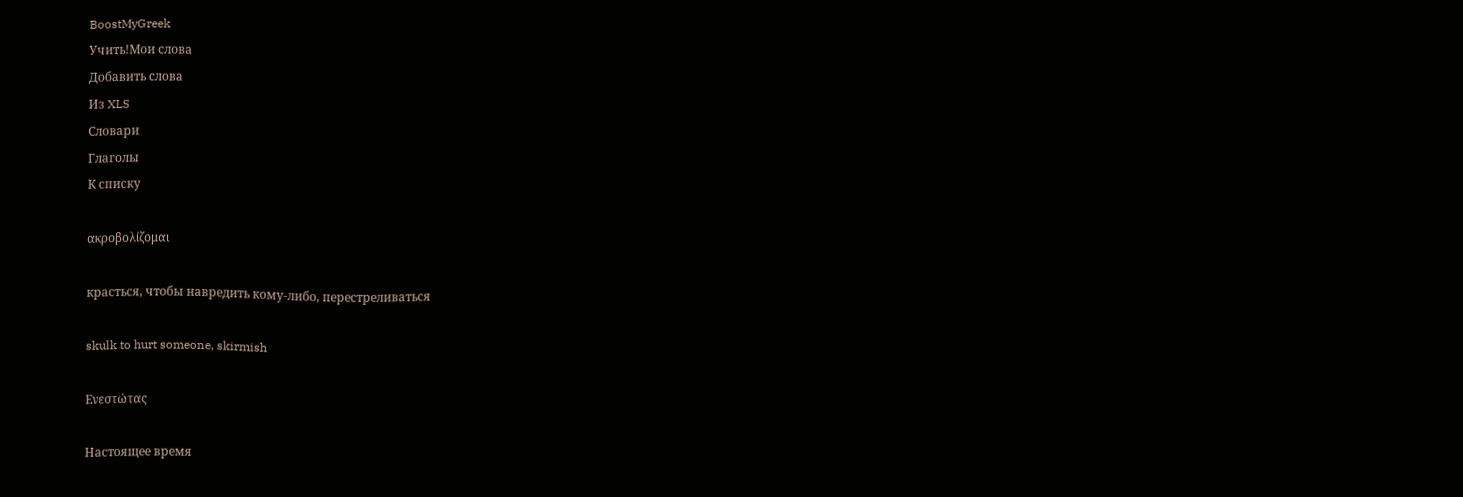BoostMyGreek
Учить!Мои слова
Добавить слова
Из XLS
Словари
Глаголы
К списку

ακροβολίζομαι

красться, чтобы навредить кому-либо, перестреливаться

skulk to hurt someone, skirmish

Ενεστώτας

Настоящее время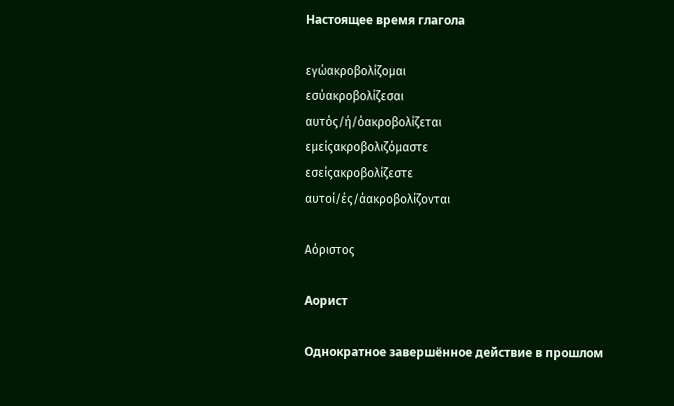Настоящее время глагола

εγώακροβολίζομαι
εσύακροβολίζεσαι
αυτός/ή/όακροβολίζεται
εμείςακροβολιζόμαστε
εσείςακροβολίζεστε
αυτοί/ές/άακροβολίζονται

Αόριστος

Аорист

Однократное завершённое действие в прошлом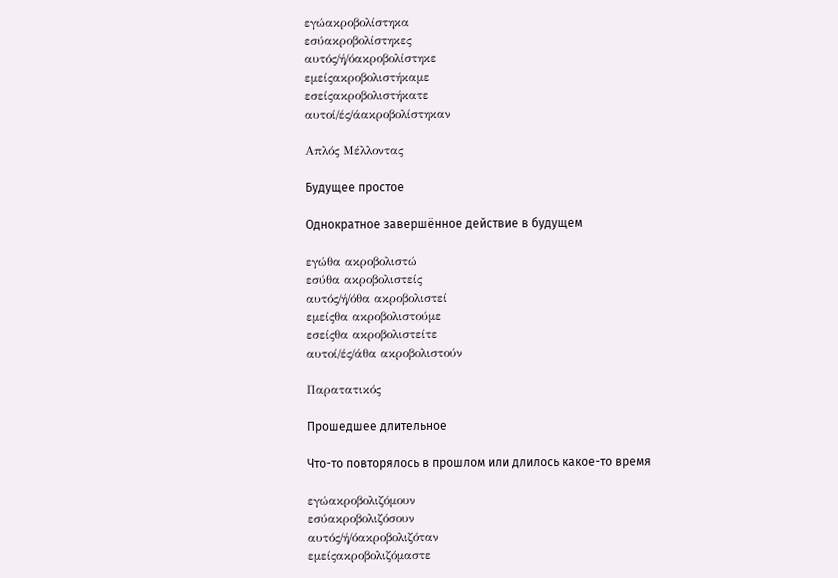εγώακροβολίστηκα
εσύακροβολίστηκες
αυτός/ή/όακροβολίστηκε
εμείςακροβολιστήκαμε
εσείςακροβολιστήκατε
αυτοί/ές/άακροβολίστηκαν

Απλός Μέλλοντας

Будущее простое

Однократное завершённое действие в будущем

εγώθα ακροβολιστώ
εσύθα ακροβολιστείς
αυτός/ή/όθα ακροβολιστεί
εμείςθα ακροβολιστούμε
εσείςθα ακροβολιστείτε
αυτοί/ές/άθα ακροβολιστούν

Παρατατικός

Прошедшее длительное

Что-то повторялось в прошлом или длилось какое-то время

εγώακροβολιζόμουν
εσύακροβολιζόσουν
αυτός/ή/όακροβολιζόταν
εμείςακροβολιζόμαστε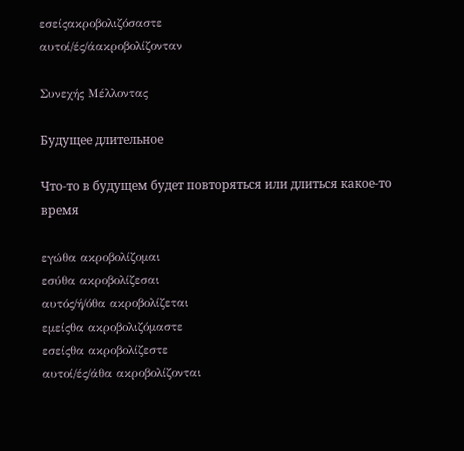εσείςακροβολιζόσαστε
αυτοί/ές/άακροβολίζονταν

Συνεχής Μέλλοντας

Будущее длительное

Что-то в будущем будет повторяться или длиться какое-то время

εγώθα ακροβολίζομαι
εσύθα ακροβολίζεσαι
αυτός/ή/όθα ακροβολίζεται
εμείςθα ακροβολιζόμαστε
εσείςθα ακροβολίζεστε
αυτοί/ές/άθα ακροβολίζονται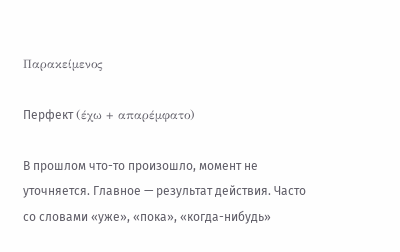Παρακείμενος

Перфект (έχω + απαρέμφατο)

В прошлом что-то произошло, момент не уточняется. Главное — результат действия. Часто со словами «уже», «пока», «когда-нибудь»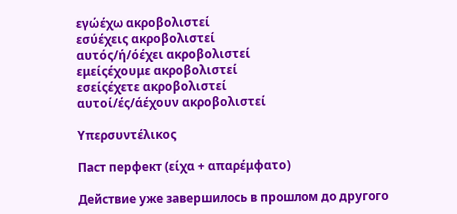εγώέχω ακροβολιστεί
εσύέχεις ακροβολιστεί
αυτός/ή/όέχει ακροβολιστεί
εμείςέχουμε ακροβολιστεί
εσείςέχετε ακροβολιστεί
αυτοί/ές/άέχουν ακροβολιστεί

Υπερσυντέλικος

Паст перфект (είχα + απαρέμφατο)

Действие уже завершилось в прошлом до другого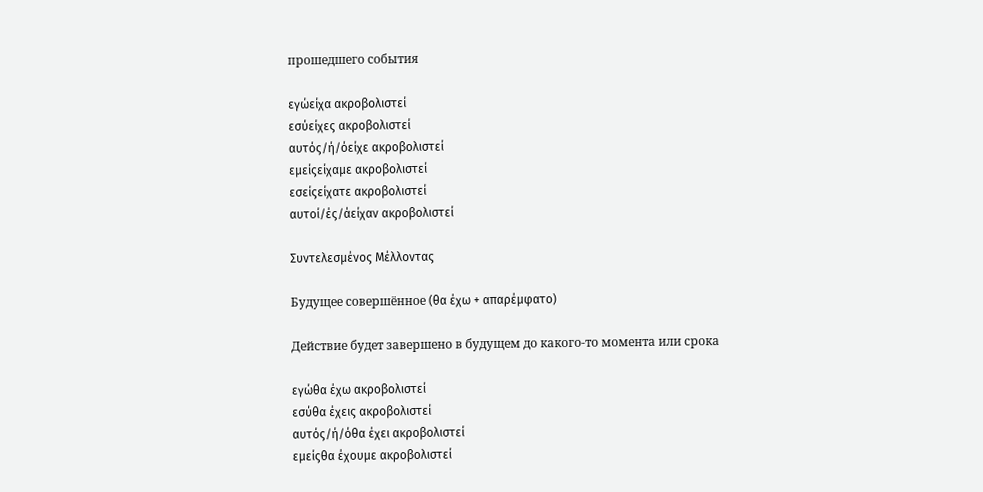прошедшего события

εγώείχα ακροβολιστεί
εσύείχες ακροβολιστεί
αυτός/ή/όείχε ακροβολιστεί
εμείςείχαμε ακροβολιστεί
εσείςείχατε ακροβολιστεί
αυτοί/ές/άείχαν ακροβολιστεί

Συντελεσμένος Μέλλοντας

Будущее совершённое (θα έχω + απαρέμφατο)

Действие будет завершено в будущем до какого-то момента или срока

εγώθα έχω ακροβολιστεί
εσύθα έχεις ακροβολιστεί
αυτός/ή/όθα έχει ακροβολιστεί
εμείςθα έχουμε ακροβολιστεί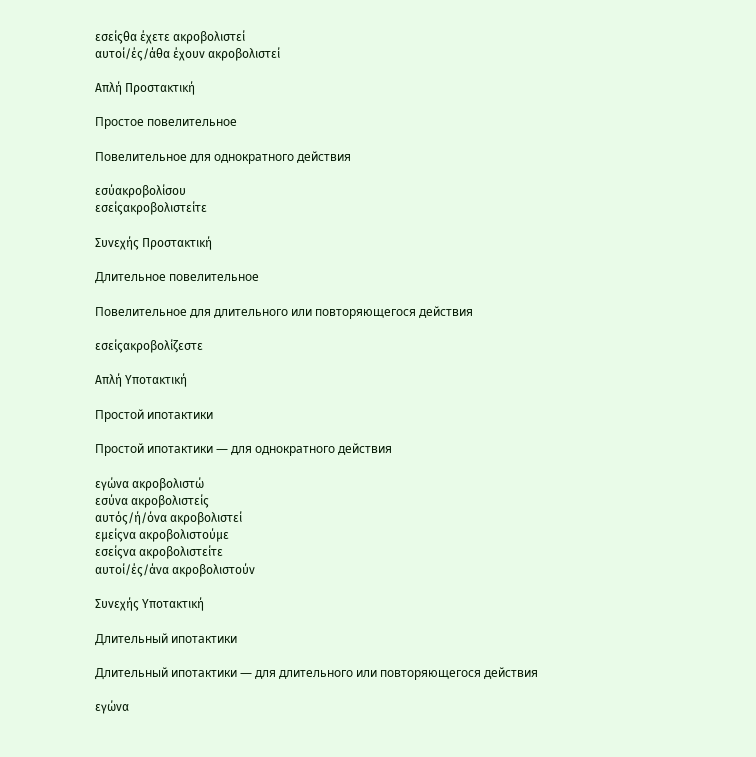εσείςθα έχετε ακροβολιστεί
αυτοί/ές/άθα έχουν ακροβολιστεί

Απλή Προστακτική

Простое повелительное

Повелительное для однократного действия

εσύακροβολίσου
εσείςακροβολιστείτε

Συνεχής Προστακτική

Длительное повелительное

Повелительное для длительного или повторяющегося действия

εσείςακροβολίζεστε

Απλή Υποτακτική

Простой ипотактики

Простой ипотактики — для однократного действия

εγώνα ακροβολιστώ
εσύνα ακροβολιστείς
αυτός/ή/όνα ακροβολιστεί
εμείςνα ακροβολιστούμε
εσείςνα ακροβολιστείτε
αυτοί/ές/άνα ακροβολιστούν

Συνεχής Υποτακτική

Длительный ипотактики

Длительный ипотактики — для длительного или повторяющегося действия

εγώνα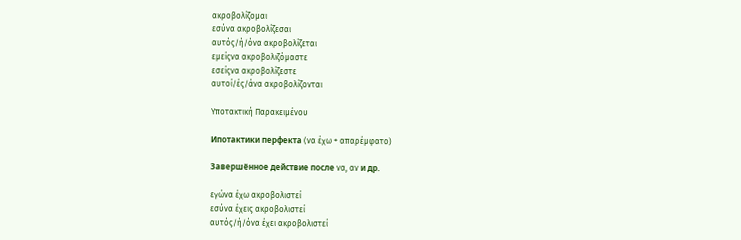ακροβολίζομαι
εσύνα ακροβολίζεσαι
αυτός/ή/όνα ακροβολίζεται
εμείςνα ακροβολιζόμαστε
εσείςνα ακροβολίζεστε
αυτοί/ές/άνα ακροβολίζονται

Υποτακτική Παρακειμένου

Ипотактики перфекта (να έχω + απαρέμφατο)

Завершённое действие после να, αν и др.

εγώνα έχω ακροβολιστεί
εσύνα έχεις ακροβολιστεί
αυτός/ή/όνα έχει ακροβολιστεί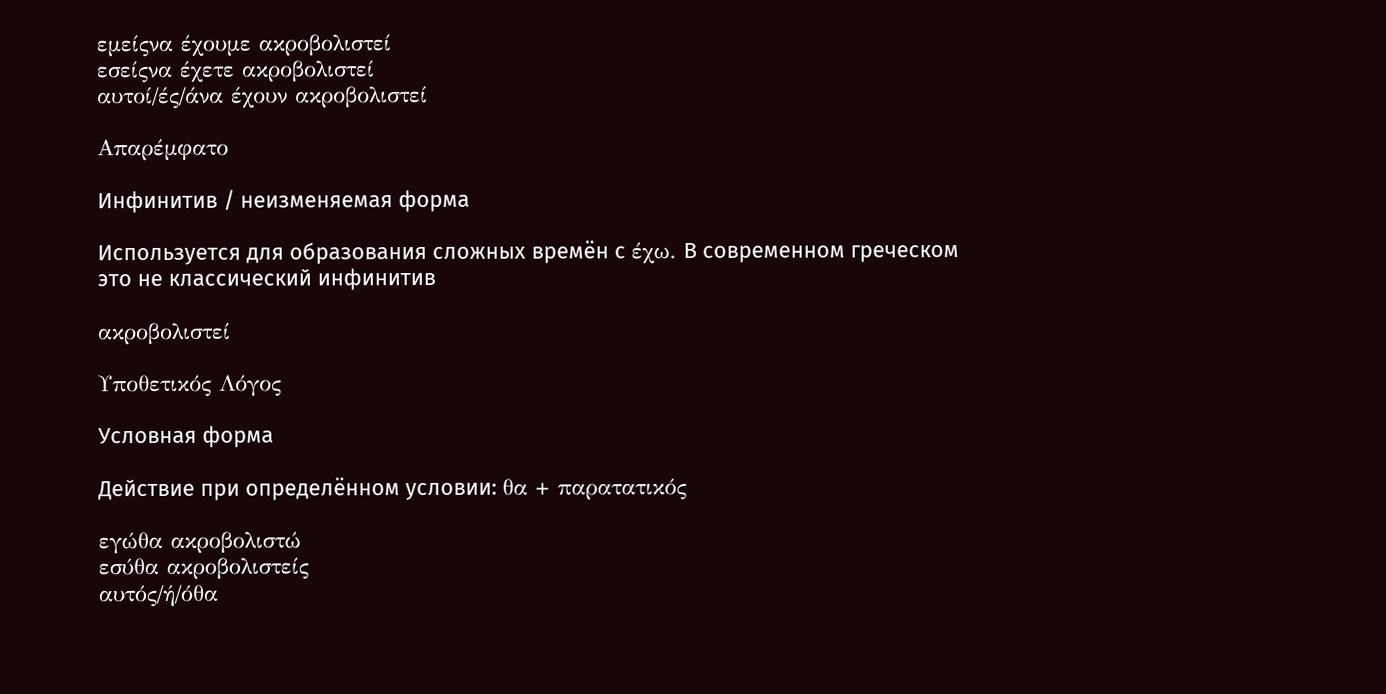εμείςνα έχουμε ακροβολιστεί
εσείςνα έχετε ακροβολιστεί
αυτοί/ές/άνα έχουν ακροβολιστεί

Απαρέμφατο

Инфинитив / неизменяемая форма

Используется для образования сложных времён с έχω. В современном греческом это не классический инфинитив

ακροβολιστεί

Υποθετικός Λόγος

Условная форма

Действие при определённом условии: θα + παρατατικός

εγώθα ακροβολιστώ
εσύθα ακροβολιστείς
αυτός/ή/όθα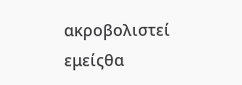ακροβολιστεί
εμείςθα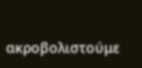ακροβολιστούμε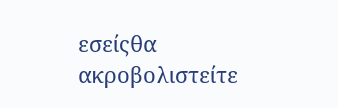εσείςθα ακροβολιστείτε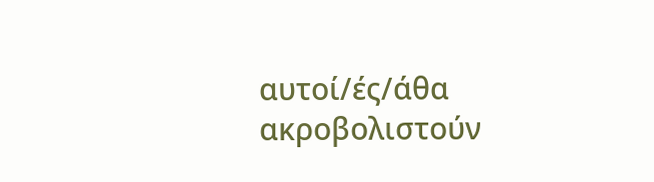αυτοί/ές/άθα ακροβολιστούν